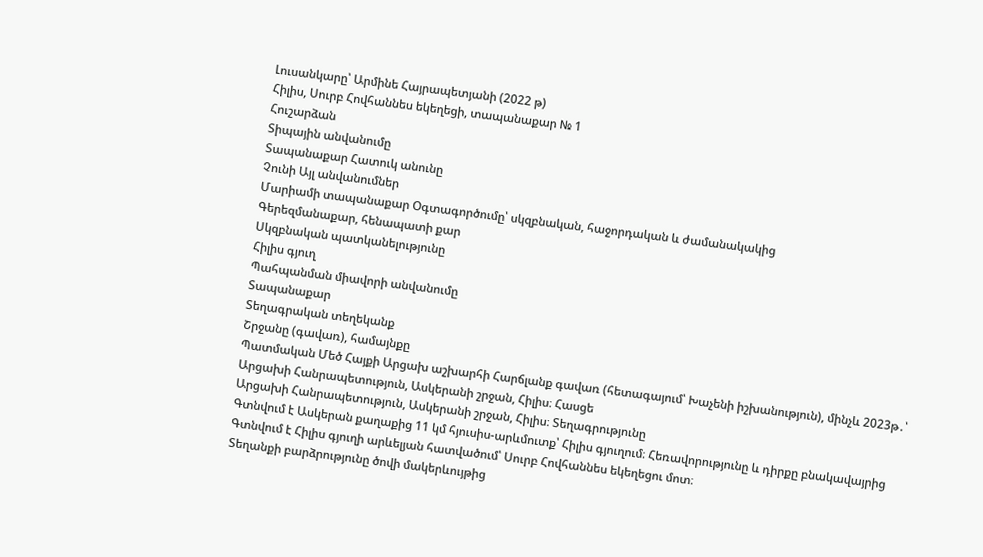Լուսանկարը՝ Արմինե Հայրապետյանի (2022 թ)
Հիլիս, Սուրբ Հովհաննես եկեղեցի, տապանաքար № 1
Հուշարձան
Տիպային անվանումը
Տապանաքար Հատուկ անունը
Չունի Այլ անվանումներ
Մարիամի տապանաքար Օգտագործումը՝ սկզբնական, հաջորդական և ժամանակակից
Գերեզմանաքար, հենապատի քար
Սկզբնական պատկանելությունը
Հիլիս գյուղ
Պահպանման միավորի անվանումը
Տապանաքար
Տեղագրական տեղեկանք
Շրջանը (գավառ), համայնքը
Պատմական Մեծ Հայքի Արցախ աշխարհի Հարճլանք գավառ (հետագայում՝ Խաչենի իշխանություն), մինչև 2023թ․՝ Արցախի Հանրապետություն, Ասկերանի շրջան, Հիլիս։ Հասցե
Արցախի Հանրապետություն, Ասկերանի շրջան, Հիլիս։ Տեղագրությունը
Գտնվում է Ասկերան քաղաքից 11 կմ հյուսիս-արևմուտք՝ Հիլիս գյուղում։ Հեռավորությունը և դիրքը բնակավայրից
Գտնվում է Հիլիս գյուղի արևելյան հատվածում՝ Սուրբ Հովհաննես եկեղեցու մոտ։
Տեղանքի բարձրությունը ծովի մակերևույթից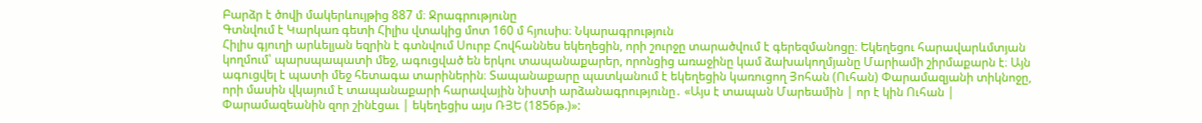Բարձր է ծովի մակերևույթից 887 մ։ Ջրագրությունը
Գտնվում է Կարկառ գետի Հիլիս վտակից մոտ 160 մ հյուսիս։ Նկարագրություն
Հիլիս գյուղի արևելյան եզրին է գտնվում Սուրբ Հովհաննես եկեղեցին, որի շուրջը տարածվում է գերեզմանոցը։ Եկեղեցու հարավարևմտյան կողմում՝ պարսպապատի մեջ, ագուցված են երկու տապանաքարեր, որոնցից առաջինը կամ ձախակողմյանը Մարիամի շիրմաքարն է։ Այն ագուցվել է պատի մեջ հետագա տարիներին։ Տապանաքարը պատկանում է եկեղեցին կառուցող Յոհան (Ուհան) Փարամազյանի տիկնոջը, որի մասին վկայում է տապանաքարի հարավային նիստի արձանագրությունը․ «Այս է տապան Մարեամին | որ է կին Ուհան | Փարամազեանին զոր շինէցաւ | եկեղեցիս այս ՌՅԵ (1856թ.)»: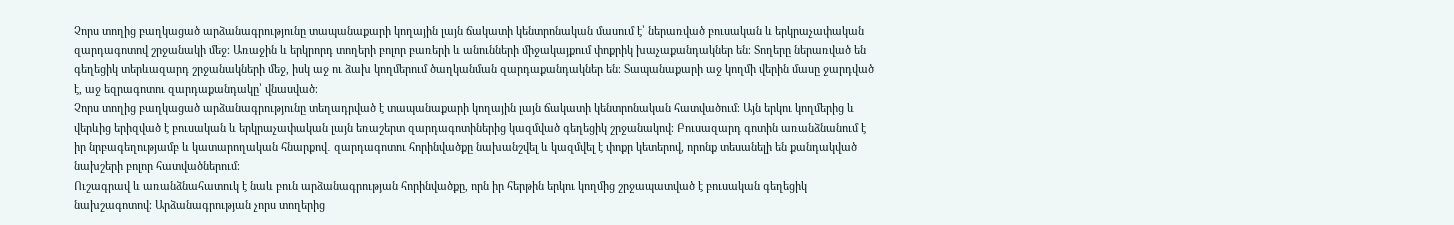Չորս տողից բաղկացած արձանագրությունը տապանաքարի կողային լայն ճակատի կենտրոնական մասում է՝ ներառված բուսական և երկրաչափական զարդագոտով շրջանակի մեջ։ Առաջին և երկրորդ տողերի բոլոր բառերի և անունների միջակայքում փոքրիկ խաչաքանդակներ են։ Տողերը ներառված են գեղեցիկ տերևազարդ շրջանակների մեջ, իսկ աջ ու ձախ կողմերում ծաղկանման զարդաքանդակներ են։ Տապանաքարի աջ կողմի վերին մասը ջարդված է, աջ եզրագոտու զարդաքանդակը՝ վնասված։
Չորս տողից բաղկացած արձանագրությունը տեղադրված է տապանաքարի կողային լայն ճակատի կենտրոնական հատվածում։ Այն երկու կողմերից և վերևից երիզված է բուսական և երկրաչափական լայն եռաշերտ զարդագոտիներից կազմված գեղեցիկ շրջանակով։ Բուսազարդ գոտին առանձնանում է իր նրբագեղությամբ և կատարողական հնարքով․ զարդագոտու հորինվածքը նախանշվել և կազմվել է փոքր կետերով, որոնք տեսանելի են քանդակված նախշերի բոլոր հատվածներում։
Ուշագրավ և առանձնահատուկ է նաև բուն արձանագրության հորինվածքը, որն իր հերթին երկու կողմից շրջապատված է բուսական գեղեցիկ նախշագոտով։ Արձանագրության չորս տողերից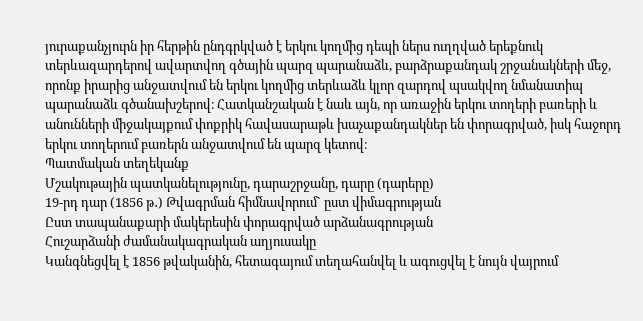յուրաքանչյուրն իր հերթին ընդգրկված է երկու կողմից դեպի ներս ուղղված երեքնուկ տերևազարդերով ավարտվող գծային պարզ պարանաձև, բարձրաքանդակ շրջանակների մեջ, որոնք իրարից անջատվում են երկու կողմից տերևաձև կլոր զարդով պսակվող նմանատիպ պարանաձև գծանախշերով։ Հատկանշական է նաև այն, որ առաջին երկու տողերի բառերի և անունների միջակայքում փոքրիկ հավասարաթև խաչաքանդակներ են փորագրված, իսկ հաջորդ երկու տողերում բառերն անջատվում են պարզ կետով։
Պատմական տեղեկանք
Մշակութային պատկանելությունը, դարաշրջանը, դարը (դարերը)
19-րդ դար (1856 թ․) Թվագրման հիմնավորում` ըստ վիմագրության
Ըստ տապանաքարի մակերեսին փորագրված արձանագրության
Հուշարձանի ժամանակագրական աղյուսակը
Կանգնեցվել է 1856 թվականին, հետագայում տեղահանվել և ագուցվել է նույն վայրում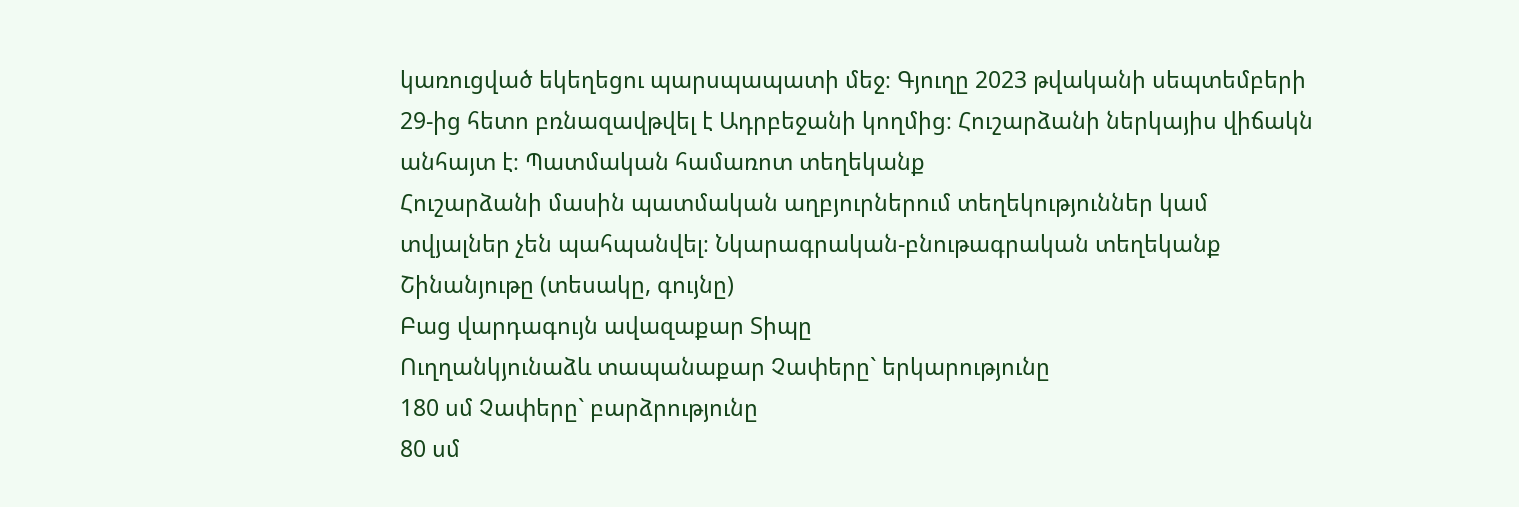կառուցված եկեղեցու պարսպապատի մեջ։ Գյուղը 2023 թվականի սեպտեմբերի 29-ից հետո բռնազավթվել է Ադրբեջանի կողմից։ Հուշարձանի ներկայիս վիճակն անհայտ է։ Պատմական համառոտ տեղեկանք
Հուշարձանի մասին պատմական աղբյուրներում տեղեկություններ կամ տվյալներ չեն պահպանվել։ Նկարագրական-բնութագրական տեղեկանք
Շինանյութը (տեսակը, գույնը)
Բաց վարդագույն ավազաքար Տիպը
Ուղղանկյունաձև տապանաքար Չափերը` երկարությունը
180 սմ Չափերը` բարձրությունը
80 սմ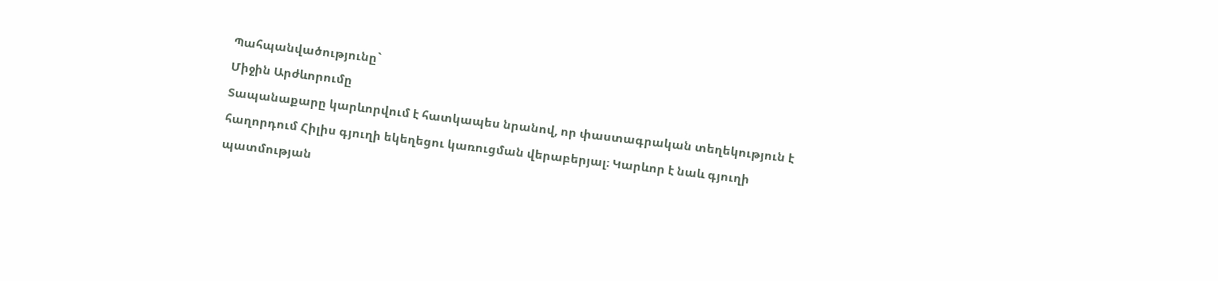Պահպանվածությունը`
Միջին Արժևորումը
Տապանաքարը կարևորվում է հատկապես նրանով, որ փաստագրական տեղեկություն է հաղորդում Հիլիս գյուղի եկեղեցու կառուցման վերաբերյալ։ Կարևոր է նաև գյուղի պատմության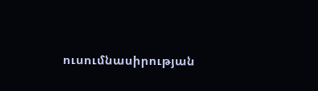ուսումնասիրության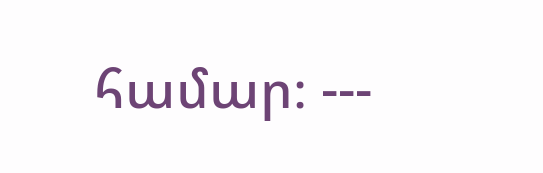համար։ ---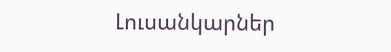Լուսանկարներ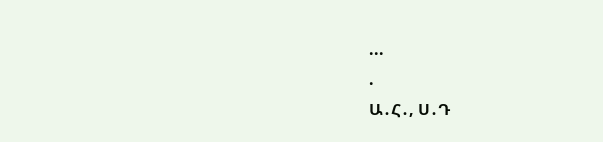...
.
Ա․Հ․, Ս․Դ